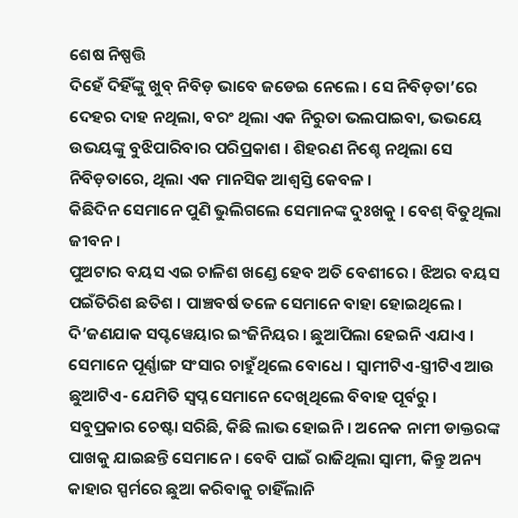ଶେଷ ନିଷ୍ପତ୍ତି
ଦିହେଁ ଦିହିଁଙ୍କୁ ଖୁବ୍ ନିବିଡ଼ ଭାବେ ଜଡେଇ ନେଲେ । ସେ ନିବିଡ଼ତା’ରେ ଦେହର ଦାହ ନଥିଲା, ବରଂ ଥିଲା ଏକ ନିରୁତା ଭଲପାଇବା, ଭଭୟେ ଉଭୟଙ୍କୁ ବୁଝିପାରିବାର ପରିପ୍ରକାଶ । ଶିହରଣ ନିଶ୍ଚେ ନଥିଲା ସେ ନିବିଡ଼ତାରେ, ଥିଲା ଏକ ମାନସିକ ଆଶ୍ୱସ୍ତି କେବଳ ।
କିଛିଦିନ ସେମାନେ ପୁଣି ଭୁଲିଗଲେ ସେମାନଙ୍କ ଦୁଃଖକୁ । ବେଶ୍ ବିତୁଥିଲା ଜୀବନ ।
ପୁଅଟାର ବୟସ ଏଇ ଚାଳିଶ ଖଣ୍ଡେ ହେବ ଅତି ବେଶୀରେ । ଝିଅର ବୟସ ପଇଁତିରିଶ ଛତିଶ । ପାଞ୍ଚବର୍ଷ ତଳେ ସେମାନେ ବାହା ହୋଇଥିଲେ । ଦି’ଜଣଯାକ ସପ୍ଟୱେୟାର ଇଂଜିନିୟର । ଛୁଆପିଲା ହେଇନି ଏଯାଏ । ସେମାନେ ପୂର୍ଣ୍ଣାଙ୍ଗ ସଂସାର ଚାହୁଁଥିଲେ ବୋଧେ । ସ୍ୱାମୀଟିଏ-ସ୍ତ୍ରୀଟିଏ ଆଉ ଛୁଆଟିଏ- ଯେମିତି ସ୍ୱପ୍ନ ସେମାନେ ଦେଖିଥିଲେ ବିବାହ ପୂର୍ବରୁ ।
ସବୁପ୍ରକାର ଚେଷ୍ଟା ସରିଛି, କିଛି ଲାଭ ହୋଇନି । ଅନେକ ନାମୀ ଡାକ୍ତରଙ୍କ ପାଖକୁ ଯାଇଛନ୍ତି ସେମାନେ । ବେବି ପାଇଁ ରାଜିଥିଲା ସ୍ୱାମୀ, କିନ୍ତୁ ଅନ୍ୟ କାହାର ସ୍ପର୍ମରେ ଛୁଆ କରିବାକୁ ଚାହିଁଲାନି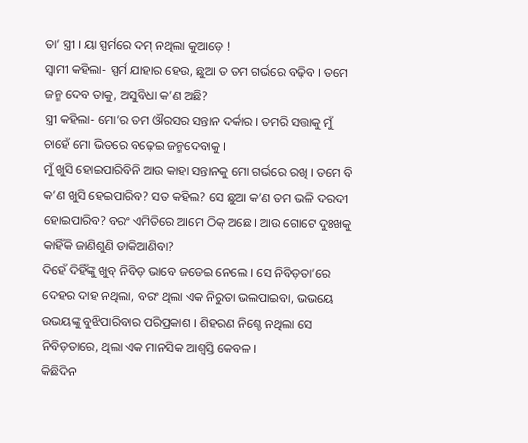ତା’ ସ୍ତ୍ରୀ । ୟା ସ୍ପର୍ମରେ ଦମ୍ ନଥିଲା କୁଆଡ଼େ !
ସ୍ୱାମୀ କହିଲା- ସ୍ପର୍ମ ଯାହାର ହେଉ, ଛୁଆ ତ ତମ ଗର୍ଭରେ ବଢ଼ିବ । ତମେ ଜନ୍ମ ଦେବ ତାକୁ, ଅସୁବିଧା କ’ଣ ଅଛି?
ସ୍ତ୍ରୀ କହିଲା- ମୋ’ର ତମ ଔରସର ସନ୍ତାନ ଦର୍କାର । ତମରି ସତ୍ତାକୁ ମୁଁ ଚାହେଁ ମୋ ଭିତରେ ବଢ଼େଇ ଜନ୍ମଦେବାକୁ ।
ମୁଁ ଖୁସି ହୋଇପାରିବିନି ଆଉ କାହା ସନ୍ତାନକୁ ମୋ ଗର୍ଭରେ ରଖି । ତମେ ବି କ’ଣ ଖୁସି ହେଇପାରିବ? ସତ କହିଲ? ସେ ଛୁଆ କ’ଣ ତମ ଭଳି ଦରଦୀ ହୋଇପାରିବ? ବରଂ ଏମିତିରେ ଆମେ ଠିକ୍ ଅଛେ । ଆଉ ଗୋଟେ ଦୁଃଖକୁ କାହିଁକି ଜାଣିଶୁଣି ଡାକିଆଣିବା?
ଦିହେଁ ଦିହିଁଙ୍କୁ ଖୁବ୍ ନିବିଡ଼ ଭାବେ ଜଡେଇ ନେଲେ । ସେ ନିବିଡ଼ତା’ରେ ଦେହର ଦାହ ନଥିଲା, ବରଂ ଥିଲା ଏକ ନିରୁତା ଭଲପାଇବା, ଭଭୟେ ଉଭୟଙ୍କୁ ବୁଝିପାରିବାର ପରିପ୍ରକାଶ । ଶିହରଣ ନିଶ୍ଚେ ନଥିଲା ସେ ନିବିଡ଼ତାରେ, ଥିଲା ଏକ ମାନସିକ ଆଶ୍ୱସ୍ତି କେବଳ ।
କିଛିଦିନ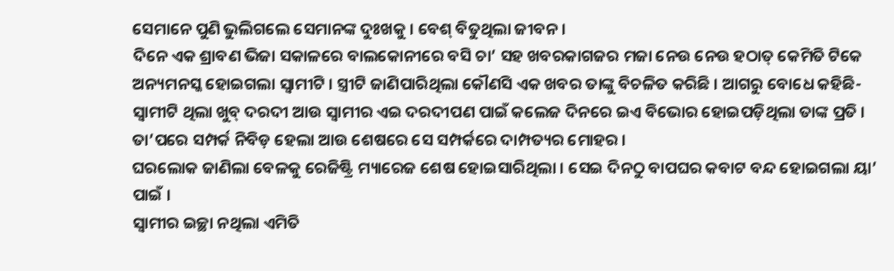ସେମାନେ ପୁଣି ଭୁଲିଗଲେ ସେମାନଙ୍କ ଦୁଃଖକୁ । ବେଶ୍ ବିତୁଥିଲା ଜୀବନ ।
ଦିନେ ଏକ ଶ୍ରାବଣ ଭିଜା ସକାଳରେ ବାଲକୋନୀରେ ବସି ଚା’ ସହ ଖବରକାଗଜର ମଜା ନେଉ ନେଉ ହଠାତ୍ କେମିତି ଟିକେ ଅନ୍ୟମନସ୍କ ହୋଇଗଲା ସ୍ୱାମୀଟି । ସ୍ତ୍ରୀଟି ଜାଣିପାରିଥିଲା କୌଣସି ଏକ ଖବର ତାଙ୍କୁ ବିଚଳିତ କରିଛି । ଆଗରୁ ବୋଧେ କହିଛି- ସ୍ୱାମୀଟି ଥିଲା ଖୁବ୍ ଦରଦୀ ଆଉ ସ୍ୱାମୀର ଏଇ ଦରଦୀପଣ ପାଇଁ କଲେଜ ଦିନରେ ଇଏ ବିଭୋର ହୋଇପଡ଼ିଥିଲା ତାଙ୍କ ପ୍ରତି । ତା’ପରେ ସମ୍ପର୍କ ନିବିଡ଼ ହେଲା ଆଉ ଶେଷରେ ସେ ସମ୍ପର୍କରେ ଦାମ୍ପତ୍ୟର ମୋହର ।
ଘରଲୋକ ଜାଣିଲା ବେଳକୁ ରେଜିଷ୍ଟ୍ରି ମ୍ୟାରେଜ ଶେଷ ହୋଇସାରିଥିଲା । ସେଇ ଦିନଠୁ ବାପଘର କବାଟ ବନ୍ଦ ହୋଇଗଲା ୟା’ ପାଇଁ ।
ସ୍ୱାମୀର ଇଚ୍ଛା ନଥିଲା ଏମିତି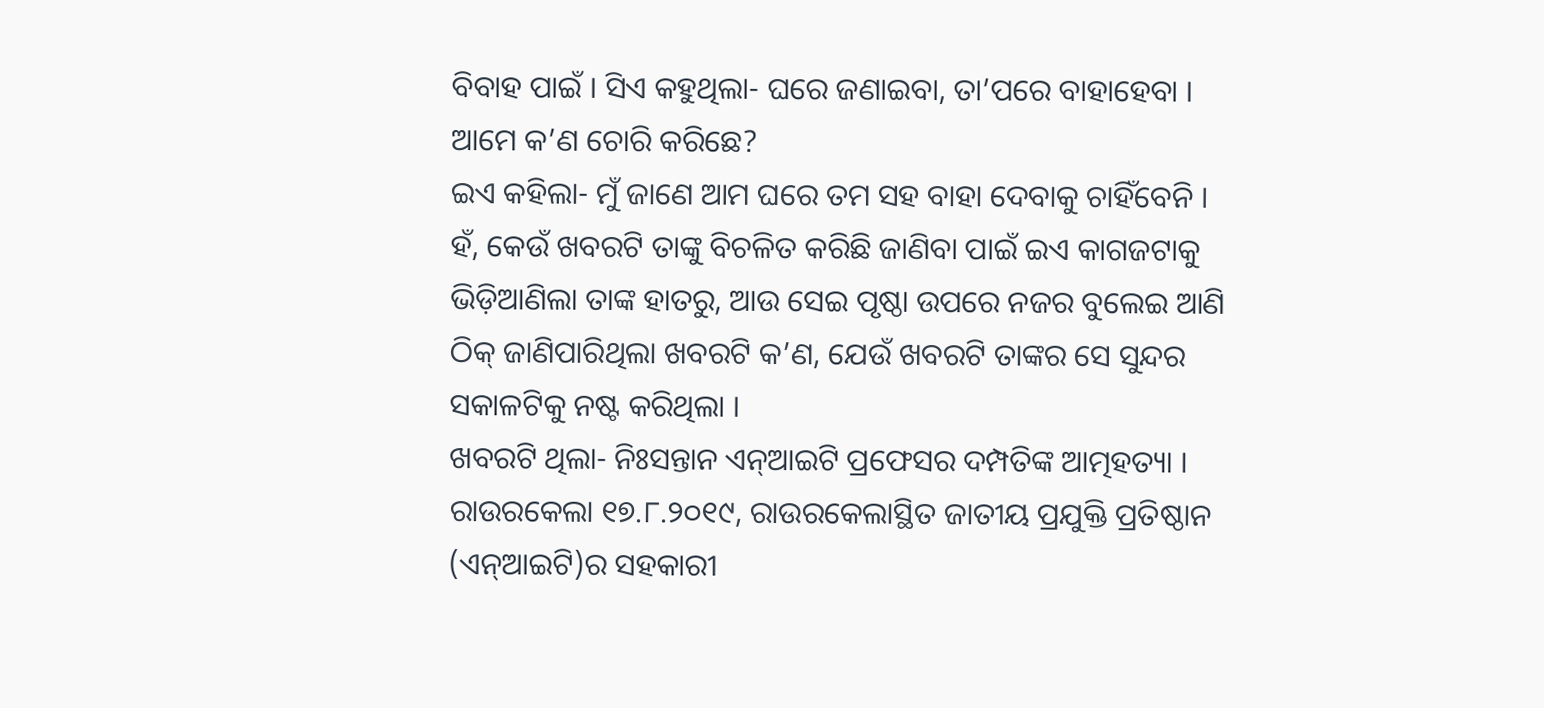ବିବାହ ପାଇଁ । ସିଏ କହୁଥିଲା- ଘରେ ଜଣାଇବା, ତା’ପରେ ବାହାହେବା । ଆମେ କ’ଣ ଚୋରି କରିଛେ?
ଇଏ କହିଲା- ମୁଁ ଜାଣେ ଆମ ଘରେ ତମ ସହ ବାହା ଦେବାକୁ ଚାହିଁବେନି ।
ହଁ, କେଉଁ ଖବରଟି ତାଙ୍କୁ ବିଚଳିତ କରିଛି ଜାଣିବା ପାଇଁ ଇଏ କାଗଜଟାକୁ ଭିଡ଼ିଆଣିଲା ତାଙ୍କ ହାତରୁ, ଆଉ ସେଇ ପୃଷ୍ଠା ଉପରେ ନଜର ବୁଲେଇ ଆଣି ଠିକ୍ ଜାଣିପାରିଥିଲା ଖବରଟି କ’ଣ, ଯେଉଁ ଖବରଟି ତାଙ୍କର ସେ ସୁନ୍ଦର ସକାଳଟିକୁ ନଷ୍ଟ କରିଥିଲା ।
ଖବରଟି ଥିଲା- ନିଃସନ୍ତାନ ଏନ୍ଆଇଟି ପ୍ରଫେସର ଦମ୍ପତିଙ୍କ ଆତ୍ମହତ୍ୟା ।
ରାଉରକେଲା ୧୭.୮.୨୦୧୯, ରାଉରକେଲାସ୍ଥିତ ଜାତୀୟ ପ୍ରଯୁକ୍ତି ପ୍ରତିଷ୍ଠାନ (ଏନ୍ଆଇଟି)ର ସହକାରୀ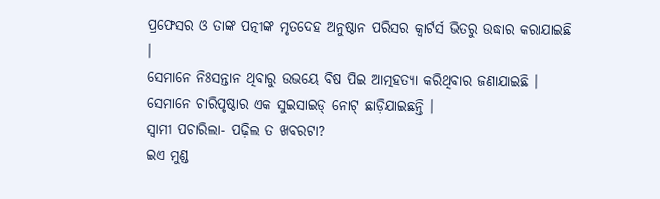ପ୍ରଫେସର ଓ ତାଙ୍କ ପତ୍ନୀଙ୍କ ମୃତଦେହ ଅନୁଷ୍ଠାନ ପରିସର କ୍ୱାର୍ଟର୍ସ ଭିତରୁ ଉଦ୍ଧାର କରାଯାଇଛି ।
ସେମାନେ ନିଃସନ୍ତାନ ଥିବାରୁ ଉଭୟେ ବିଷ ପିଇ ଆତ୍ମହତ୍ୟା କରିଥିବାର ଜଣାଯାଇଛି । ସେମାନେ ଚାରିପୃଷ୍ଠାର ଏକ ସୁଇସାଇଡ୍ ନୋଟ୍ ଛାଡ଼ିଯାଇଛନ୍ତି ।
ସ୍ୱାମୀ ପଚାରିଲା- ପଢ଼ିଲ ତ ଖବରଟା?
ଇଏ ମୁଣ୍ଡ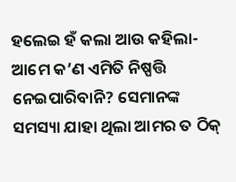ହଲେଇ ହଁ କଲା ଆଉ କହିଲା- ଆମେ କ’ଣ ଏମିତି ନିଷ୍ପତ୍ତି ନେଇପାରିବାନି? ସେମାନଙ୍କ ସମସ୍ୟା ଯାହା ଥିଲା ଆମର ତ ଠିକ୍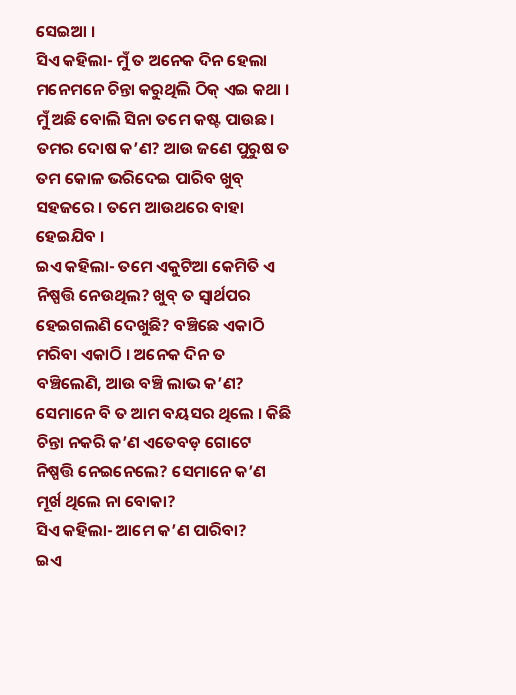ସେଇଆ ।
ସିଏ କହିଲା- ମୁଁ ତ ଅନେକ ଦିନ ହେଲା ମନେମନେ ଚିନ୍ତା କରୁଥିଲି ଠିକ୍ ଏଇ କଥା । ମୁଁ ଅଛି ବୋଲି ସିନା ତମେ କଷ୍ଟ ପାଉଛ । ତମର ଦୋଷ କ’ଣ? ଆଉ ଜଣେ ପୁରୁଷ ତ ତମ କୋଳ ଭରିଦେଇ ପାରିବ ଖୁବ୍ ସହଜରେ । ତମେ ଆଉଥରେ ବାହା ହେଇଯିବ ।
ଇଏ କହିଲା- ତମେ ଏକୁଟିଆ କେମିତି ଏ ନିଷ୍ପତ୍ତି ନେଉଥିଲ? ଖୁବ୍ ତ ସ୍ୱାର୍ଥପର ହେଇଗଲଣି ଦେଖୁଛି? ବଞ୍ଚିଛେ ଏକାଠି ମରିବା ଏକାଠି । ଅନେକ ଦିନ ତ ବଞ୍ଚିଲେଣି, ଆଉ ବଞ୍ଚି ଲାଭ କ’ଣ? ସେମାନେ ବି ତ ଆମ ବୟସର ଥିଲେ । କିଛି ଚିନ୍ତା ନକରି କ’ଣ ଏତେବଡ଼ ଗୋଟେ ନିଷ୍ପତ୍ତି ନେଇନେଲେ? ସେମାନେ କ’ଣ ମୂର୍ଖ ଥିଲେ ନା ବୋକା?
ସିଏ କହିଲା- ଆମେ କ’ଣ ପାରିବା?
ଇଏ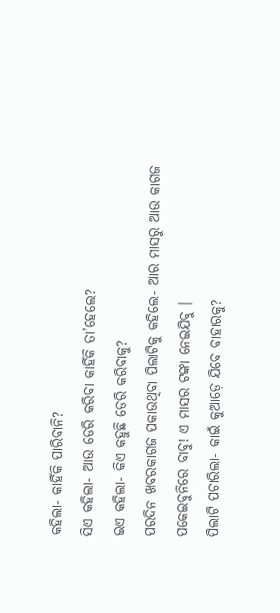କହିଲା- କାହିଁକି ପାରିବାନି?
ସିଏ କହିଲା- ଆଉ ଡେରି କରିବା କାହିଁକି ତା’ହେଲେ?
ଇଏ କହିଲା- କିଏ କହୁଛି ଡେରି କରିବାକୁ?
ପରଦିନ ଖବରକାଗଜ ପକାଉଥିବା ପିଲାଟିକୁ କହିଲେ- ଆର ମାସରୁ ଆଉ କାଗଜ ପକେଇବୁନିରେ ବାବୁ! ଏ ମାସର ଟଙ୍କା ନେଇଯିବୁ ।
ପିଲାଟି ପଚାରିଲା- କାଇଁ କୁଆଡ଼େ ଯିବେ ବାହାରକୁ?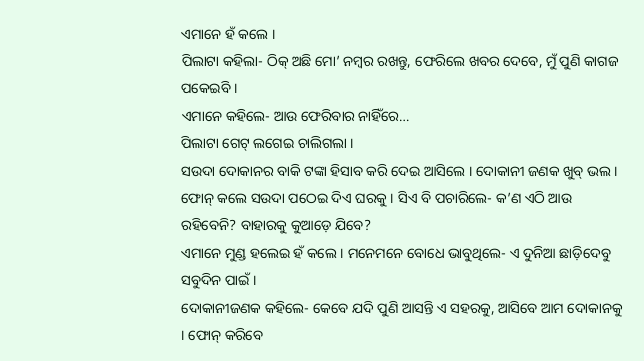ଏମାନେ ହଁ କଲେ ।
ପିଲାଟା କହିଲା- ଠିକ୍ ଅଛି ମୋ’ ନମ୍ବର ରଖନ୍ତୁ, ଫେରିଲେ ଖବର ଦେବେ, ମୁଁ ପୁଣି କାଗଜ ପକେଇବି ।
ଏମାନେ କହିଲେ- ଆଉ ଫେରିବାର ନାହିଁରେ…
ପିଲାଟା ଗେଟ୍ ଲଗେଇ ଚାଲିଗଲା ।
ସଉଦା ଦୋକାନର ବାକି ଟଙ୍କା ହିସାବ କରି ଦେଇ ଆସିଲେ । ଦୋକାନୀ ଜଣକ ଖୁବ୍ ଭଲ । ଫୋନ୍ କଲେ ସଉଦା ପଠେଇ ଦିଏ ଘରକୁ । ସିଏ ବି ପଚାରିଲେ- କ’ଣ ଏଠି ଆଉ ରହିବେନି? ବାହାରକୁ କୁଆଡ଼େ ଯିବେ?
ଏମାନେ ମୁଣ୍ଡ ହଲେଇ ହଁ କଲେ । ମନେମନେ ବୋଧେ ଭାବୁଥିଲେ- ଏ ଦୁନିଆ ଛାଡ଼ିଦେବୁ ସବୁଦିନ ପାଇଁ ।
ଦୋକାନୀଜଣକ କହିଲେ- କେବେ ଯଦି ପୁଣି ଆସନ୍ତି ଏ ସହରକୁ, ଆସିବେ ଆମ ଦୋକାନକୁ । ଫୋନ୍ କରିବେ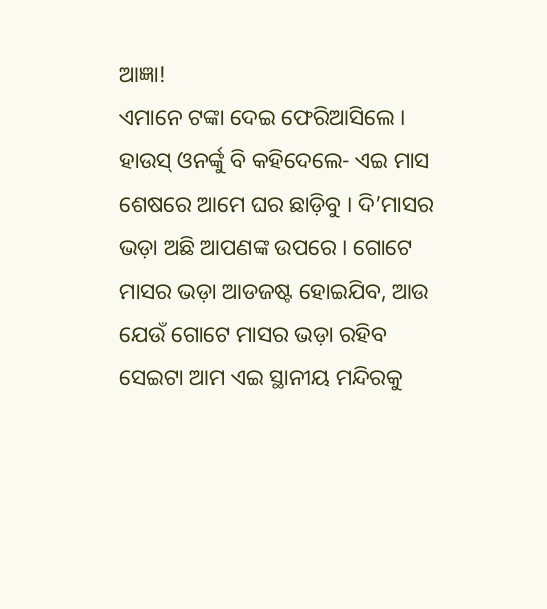ଆଜ୍ଞା!
ଏମାନେ ଟଙ୍କା ଦେଇ ଫେରିଆସିଲେ । ହାଉସ୍ ଓନର୍ଙ୍କୁ ବି କହିଦେଲେ- ଏଇ ମାସ ଶେଷରେ ଆମେ ଘର ଛାଡ଼ିବୁ । ଦି’ମାସର ଭଡ଼ା ଅଛି ଆପଣଙ୍କ ଉପରେ । ଗୋଟେ ମାସର ଭଡ଼ା ଆଡଜଷ୍ଟ ହୋଇଯିବ, ଆଉ ଯେଉଁ ଗୋଟେ ମାସର ଭଡ଼ା ରହିବ ସେଇଟା ଆମ ଏଇ ସ୍ଥାନୀୟ ମନ୍ଦିରକୁ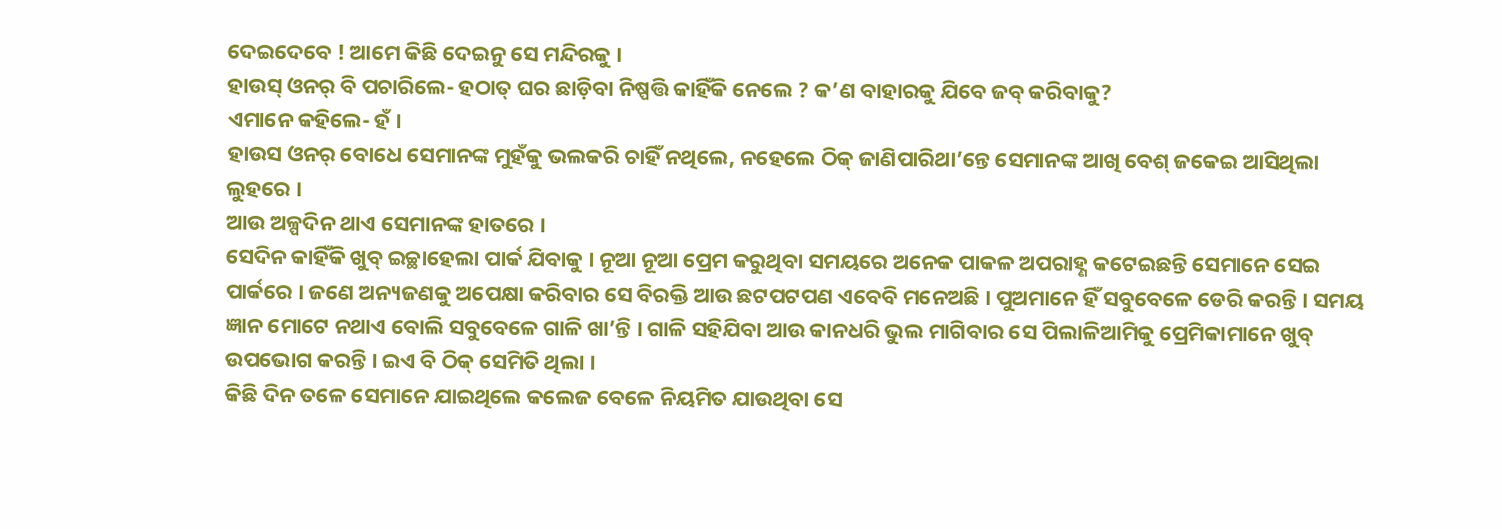ଦେଇଦେବେ ! ଆମେ କିଛି ଦେଇନୁ ସେ ମନ୍ଦିରକୁ ।
ହାଉସ୍ ଓନର୍ ବି ପଚାରିଲେ- ହଠାତ୍ ଘର ଛାଡ଼ିବା ନିଷ୍ପତ୍ତି କାହିଁକି ନେଲେ ? କ’ଣ ବାହାରକୁ ଯିବେ ଜବ୍ କରିବାକୁ?
ଏମାନେ କହିଲେ- ହଁ ।
ହାଉସ ଓନର୍ ବୋଧେ ସେମାନଙ୍କ ମୁହଁକୁ ଭଲକରି ଚାହିଁ ନଥିଲେ, ନହେଲେ ଠିକ୍ ଜାଣିପାରିଥା’ନ୍ତେ ସେମାନଙ୍କ ଆଖି ବେଶ୍ ଜକେଇ ଆସିଥିଲା ଲୁହରେ ।
ଆଉ ଅଳ୍ପଦିନ ଥାଏ ସେମାନଙ୍କ ହାତରେ ।
ସେଦିନ କାହିଁକି ଖୁବ୍ ଇଚ୍ଛାହେଲା ପାର୍କ ଯିବାକୁ । ନୂଆ ନୂଆ ପ୍ରେମ କରୁଥିବା ସମୟରେ ଅନେକ ପାକଳ ଅପରାହ୍ଣ କଟେଇଛନ୍ତି ସେମାନେ ସେଇ ପାର୍କରେ । ଜଣେ ଅନ୍ୟଜଣକୁ ଅପେକ୍ଷା କରିବାର ସେ ବିରକ୍ତି ଆଉ ଛଟପଟପଣ ଏବେବି ମନେଅଛି । ପୁଅମାନେ ହିଁ ସବୁବେଳେ ଡେରି କରନ୍ତି । ସମୟ ଜ୍ଞାନ ମୋଟେ ନଥାଏ ବୋଲି ସବୁବେଳେ ଗାଳି ଖା’ନ୍ତି । ଗାଳି ସହିଯିବା ଆଉ କାନଧରି ଭୁଲ ମାଗିବାର ସେ ପିଲାଳିଆମିକୁ ପ୍ରେମିକାମାନେ ଖୁବ୍ ଉପଭୋଗ କରନ୍ତି । ଇଏ ବି ଠିକ୍ ସେମିତି ଥିଲା ।
କିଛି ଦିନ ତଳେ ସେମାନେ ଯାଇଥିଲେ କଲେଜ ବେଳେ ନିୟମିତ ଯାଉଥିବା ସେ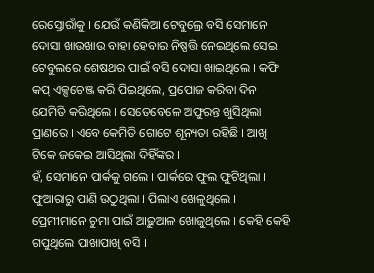ରେସ୍ତୋରାଁକୁ । ଯେଉଁ କଣିକିଆ ଟେବୁଲ୍ରେ ବସି ସେମାନେ ଦୋସା ଖାଉଖାଉ ବାହା ହେବାର ନିଷ୍ପତ୍ତି ନେଇଥିଲେ ସେଇ ଟେବୁଲରେ ଶେଷଥର ପାଇଁ ବସି ଦୋସା ଖାଇଥିଲେ । କଫି କପ୍ ଏକ୍ସଚେଞ୍ଜ କରି ପିଇଥିଲେ, ପ୍ରପୋଜ କରିବା ଦିନ ଯେମିତି କରିଥିଲେ । ସେତେବେଳେ ଅଫୁରନ୍ତ ଖୁସିଥିଲା ପ୍ରାଣରେ । ଏବେ କେମିତି ଗୋଟେ ଶୂନ୍ୟତା ରହିଛି । ଆଖି ଟିକେ ଜକେଇ ଆସିଥିଲା ଦିହିଁଙ୍କର ।
ହଁ, ସେମାନେ ପାର୍କକୁ ଗଲେ । ପାର୍କରେ ଫୁଲ ଫୁଟିଥିଲା । ଫୁଆରାରୁ ପାଣି ଉଠୁଥିଲା । ପିଲାଏ ଖେଳୁଥିଲେ । ପ୍ରେମୀମାନେ ଚୁମା ପାଇଁ ଆଢ଼ୁଆଳ ଖୋଜୁଥିଲେ । କେହି କେହି ଗପୁଥିଲେ ପାଖାପାଖି ବସି ।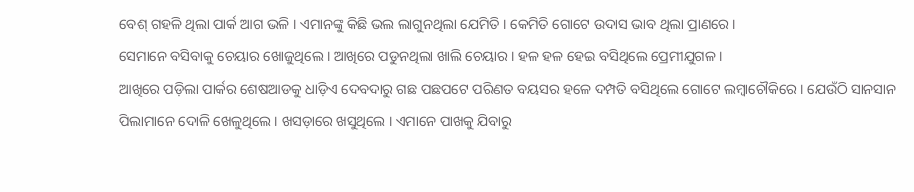ବେଶ୍ ଗହଳି ଥିଲା ପାର୍କ ଆଗ ଭଳି । ଏମାନଙ୍କୁ କିଛି ଭଲ ଲାଗୁନଥିଲା ଯେମିତି । କେମିତି ଗୋଟେ ଉଦାସ ଭାବ ଥିଲା ପ୍ରାଣରେ ।
ସେମାନେ ବସିବାକୁ ଚେୟାର ଖୋଜୁଥିଲେ । ଆଖିରେ ପଡୁନଥିଲା ଖାଲି ଚେୟାର । ହଳ ହଳ ହେଇ ବସିଥିଲେ ପ୍ରେମୀଯୁଗଳ ।
ଆଖିରେ ପଡ଼ିଲା ପାର୍କର ଶେଷଆଡକୁ ଧାଡ଼ିଏ ଦେବଦାରୁ ଗଛ ପଛପଟେ ପରିଣତ ବୟସର ହଳେ ଦମ୍ପତି ବସିଥିଲେ ଗୋଟେ ଲମ୍ବାଚୌକିରେ । ଯେଉଁଠି ସାନସାନ ପିଲାମାନେ ଦୋଳି ଖେଳୁଥିଲେ । ଖସଡ଼ାରେ ଖସୁଥିଲେ । ଏମାନେ ପାଖକୁ ଯିବାରୁ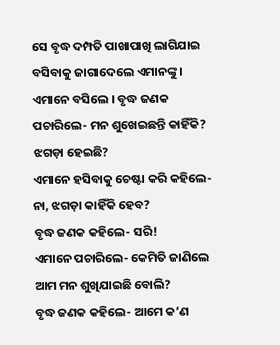ସେ ବୃଦ୍ଧ ଦମ୍ପତି ପାଖାପାଖି ଲାଗିଯାଇ ବସିବାକୁ ଜାଗାଦେଲେ ଏମାନଙ୍କୁ । ଏମାନେ ବସିଲେ । ବୃଦ୍ଧ ଜଣକ ପଚାରିଲେ- ମନ ଶୁଖେଇଛନ୍ତି କାହିଁକି? ଝଗଡ଼ା ହେଇଛି?
ଏମାନେ ହସିବାକୁ ଚେଷ୍ଟା କରି କହିଲେ- ନା, ଝଗଡ଼ା କାହିଁକି ହେବ?
ବୃଦ୍ଧ ଜଣକ କହିଲେ- ସରି!
ଏମାନେ ପଚାରିଲେ- କେମିତି ଜାଣିଲେ ଆମ ମନ ଶୁଖିଯାଇଛି ବୋଲି?
ବୃଦ୍ଧ ଜଣକ କହିଲେ- ଆମେ କ’ଣ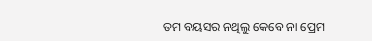ତମ ବୟସର ନଥିଲୁ କେବେ ନା ପ୍ରେମ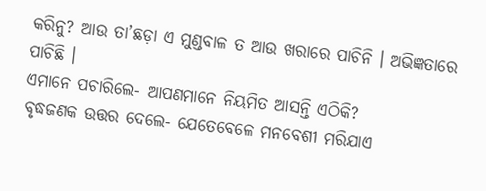କରିନୁ? ଆଉ ତା’ଛଡ଼ା ଏ ମୁଣ୍ଡବାଳ ତ ଆଉ ଖରାରେ ପାଚିନି । ଅଭିଜ୍ଞତାରେ ପାଚିଛି ।
ଏମାନେ ପଚାରିଲେ- ଆପଣମାନେ ନିୟମିତ ଆସନ୍ତି ଏଠିକି?
ବୃଦ୍ଧଜଣକ ଉତ୍ତର ଦେଲେ- ଯେତେବେଳେ ମନବେଶୀ ମରିଯାଏ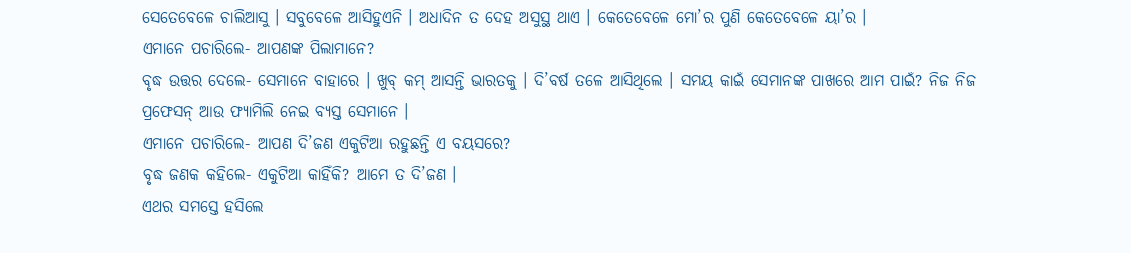ସେତେବେଳେ ଚାଲିଆସୁ । ସବୁବେଳେ ଆସିହୁଏନି । ଅଧାଦିନ ତ ଦେହ ଅସୁସ୍ଥ ଥାଏ । କେତେବେଳେ ମୋ’ର ପୁଣି କେତେବେଳେ ୟା’ର ।
ଏମାନେ ପଚାରିଲେ- ଆପଣଙ୍କ ପିଲାମାନେ?
ବୃଦ୍ଧ ଉତ୍ତର ଦେଲେ- ସେମାନେ ବାହାରେ । ଖୁବ୍ କମ୍ ଆସନ୍ତି ଭାରତକୁ । ଦି’ବର୍ଷ ତଳେ ଆସିଥିଲେ । ସମୟ କାଇଁ ସେମାନଙ୍କ ପାଖରେ ଆମ ପାଇଁ? ନିଜ ନିଜ ପ୍ରଫେସନ୍ ଆଉ ଫ୍ୟାମିଲି ନେଇ ବ୍ୟସ୍ତ ସେମାନେ ।
ଏମାନେ ପଚାରିଲେ- ଆପଣ ଦି’ଜଣ ଏକୁଟିଆ ରହୁଛନ୍ତି ଏ ବୟସରେ?
ବୃଦ୍ଧ ଜଣକ କହିଲେ- ଏକୁଟିଆ କାହିଁକି? ଆମେ ତ ଦି’ଜଣ ।
ଏଥର ସମସ୍ତେ ହସିଲେ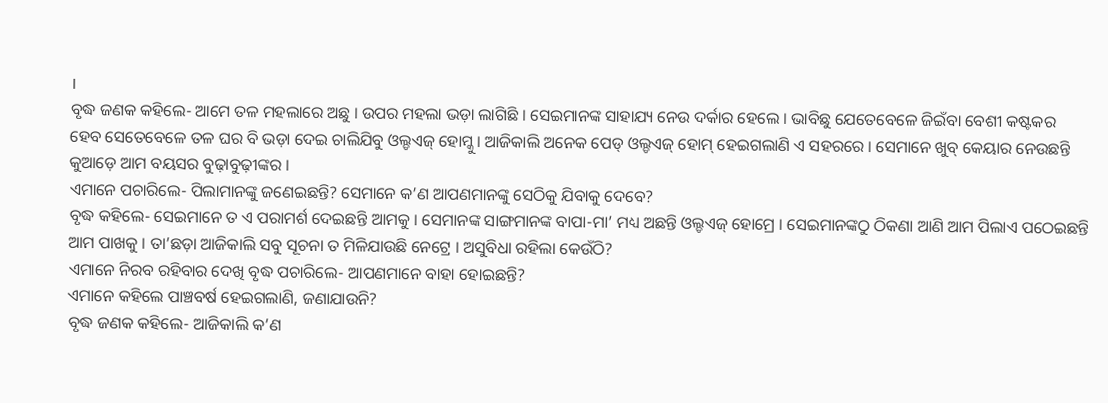।
ବୃଦ୍ଧ ଜଣକ କହିଲେ- ଆମେ ତଳ ମହଲାରେ ଅଛୁ । ଉପର ମହଲା ଭଡ଼ା ଲାଗିଛି । ସେଇମାନଙ୍କ ସାହାଯ୍ୟ ନେଉ ଦର୍କାର ହେଲେ । ଭାବିଛୁ ଯେତେବେଳେ ଜିଇଁବା ବେଶୀ କଷ୍ଟକର ହେବ ସେତେବେଳେ ତଳ ଘର ବି ଭଡ଼ା ଦେଇ ଚାଲିଯିବୁ ଓଲ୍ଡଏଜ୍ ହୋମ୍କୁ । ଆଜିକାଲି ଅନେକ ପେଡ୍ ଓଲ୍ଡଏଜ୍ ହୋମ୍ ହେଇଗଲାଣି ଏ ସହରରେ । ସେମାନେ ଖୁବ୍ କେୟାର ନେଉଛନ୍ତି କୁଆଡ଼େ ଆମ ବୟସର ବୁଢ଼ାବୁଢ଼ୀଙ୍କର ।
ଏମାନେ ପଚାରିଲେ- ପିଲାମାନଙ୍କୁ ଜଣେଇଛନ୍ତି? ସେମାନେ କ’ଣ ଆପଣମାନଙ୍କୁ ସେଠିକୁ ଯିବାକୁ ଦେବେ?
ବୃଦ୍ଧ କହିଲେ- ସେଇମାନେ ତ ଏ ପରାମର୍ଶ ଦେଇଛନ୍ତି ଆମକୁ । ସେମାନଙ୍କ ସାଙ୍ଗମାନଙ୍କ ବାପା-ମା’ ମଧ୍ୟ ଅଛନ୍ତି ଓଲ୍ଡଏଜ୍ ହୋମ୍ରେ । ସେଇମାନଙ୍କଠୁ ଠିକଣା ଆଣି ଆମ ପିଲାଏ ପଠେଇଛନ୍ତି ଆମ ପାଖକୁ । ତା’ଛଡ଼ା ଆଜିକାଲି ସବୁ ସୂଚନା ତ ମିଳିଯାଉଛି ନେଟ୍ରେ । ଅସୁବିଧା ରହିଲା କେଉଁଠି?
ଏମାନେ ନିରବ ରହିବାର ଦେଖି ବୃଦ୍ଧ ପଚାରିଲେ- ଆପଣମାନେ ବାହା ହୋଇଛନ୍ତି?
ଏମାନେ କହିଲେ ପାଞ୍ଚବର୍ଷ ହେଇଗଲାଣି, ଜଣାଯାଉନି?
ବୃଦ୍ଧ ଜଣକ କହିଲେ- ଆଜିକାଲି କ’ଣ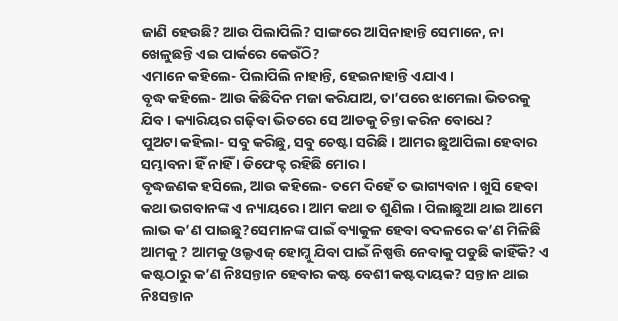ଜାଣି ହେଉଛି? ଆଉ ପିଲାପିଲି? ସାଙ୍ଗରେ ଆସିନାହାନ୍ତି ସେମାନେ, ନା ଖେଳୁଛନ୍ତି ଏଇ ପାର୍କରେ କେଉଁଠି?
ଏମାନେ କହିଲେ- ପିଲାପିଲି ନାହାନ୍ତି, ହେଇନାହାନ୍ତି ଏଯାଏ ।
ବୃଦ୍ଧ କହିଲେ- ଆଉ କିଛିଦିନ ମଜା କରିଯାଅ, ତା’ପରେ ଝାମେଲା ଭିତରକୁ ଯିବ । କ୍ୟାରିୟର ଗଢ଼ିବା ଭିତରେ ସେ ଆଡକୁ ଚିନ୍ତା କରିନ ବୋଧେ?
ପୁଅଟା କହିଲା- ସବୁ କରିଛୁ, ସବୁ ଚେଷ୍ଟା ସରିଛି । ଆମର ଛୁଆପିଲା ହେବାର ସମ୍ଭାବନା ହିଁ ନାହିଁ । ଡିଫେକ୍ଟ ରହିଛି ମୋର ।
ବୃଦ୍ଧଜଣକ ହସିଲେ, ଆଉ କହିଲେ- ତମେ ଦିହେଁ ତ ଭାଗ୍ୟବାନ । ଖୁସି ହେବା କଥା ଭଗବାନଙ୍କ ଏ ନ୍ୟାୟରେ । ଆମ କଥା ତ ଶୁଣିଲ । ପିଲାଛୁଆ ଥାଇ ଆମେ ଲାଭ କ’ଣ ପାଇଛୁ?ସେମାନଙ୍କ ପାଇଁ ବ୍ୟାକୁଳ ହେବା ବଦଳରେ କ’ଣ ମିଳିଛି ଆମକୁ ? ଆମକୁ ଓଲ୍ଡଏଜ୍ ହୋମ୍କୁ ଯିବା ପାଇଁ ନିଷ୍ପତ୍ତି ନେବାକୁ ପଡୁଛି କାହିଁକି? ଏ କଷ୍ଟଠାରୁ କ’ଣ ନିଃସନ୍ତାନ ହେବାର କଷ୍ଟ ବେଶୀ କଷ୍ଟଦାୟକ? ସନ୍ତାନ ଥାଇ ନିଃସନ୍ତାନ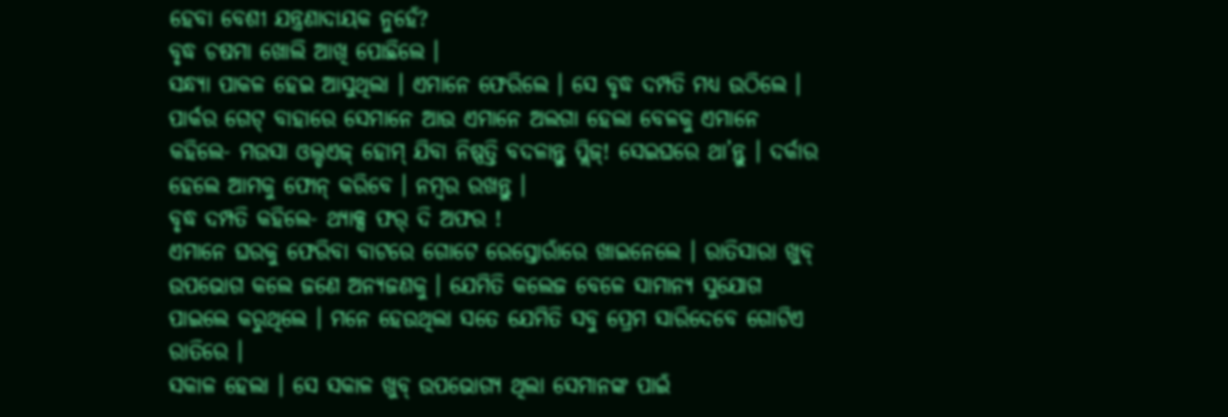ହେବା ବେଶୀ ଯନ୍ତ୍ରଣାଦାୟକ ନୁହେଁ?
ବୃଦ୍ଧ ଚଷମା ଖୋଲି ଆଖି ପୋଛିଲେ ।
ସନ୍ଧ୍ୟା ପାକଳ ହେଇ ଆସୁଥିଲା । ଏମାନେ ଫେରିଲେ । ସେ ବୃଦ୍ଧ ଦମ୍ପତି ମଧ୍ୟ ଉଠିଲେ ।
ପାର୍କର ଗେଟ୍ ବାହାରେ ସେମାନେ ଆଉ ଏମାନେ ଅଲଗା ହେଲା ବେଳକୁ ଏମାନେ କହିଲେ- ମଉସା ଓଲ୍ଡଏଜ୍ ହୋମ୍ ଯିବା ନିଷ୍ପତ୍ତି ବଦଳାନ୍ତୁ ପ୍ଲିଜ୍! ସେଇଘରେ ଥା’ନ୍ତୁ । ଦର୍କାର ହେଲେ ଆମକୁ ଫୋନ୍ କରିବେ । ନମ୍ବର ରଖନ୍ତୁ ।
ବୃଦ୍ଧ ଦମ୍ପତି କହିଲେ- ଥ୍ୟାକ୍ସ ଫର୍ ଦି ଅଫର !
ଏମାନେ ଘରକୁ ଫେରିବା ବାଟରେ ଗୋଟେ ରେସ୍ତୋରାଁରେ ଖାଇନେଲେ । ରାତିସାରା ଖୁବ୍ ଉପଭୋଗ କଲେ ଜଣେ ଅନ୍ୟଜଣକୁ । ଯେମିତି କଲେଜ ବେଳେ ସାମାନ୍ୟ ସୁଯୋଗ ପାଇଲେ କରୁଥିଲେ । ମନେ ହେଉଥିଲା ସତେ ଯେମିତି ସବୁ ପ୍ରେମ ସାରିଦେବେ ଗୋଟିଏ ରାତିରେ ।
ସକାଳ ହେଲା । ସେ ସକାଳ ଖୁବ୍ ଉପଭୋଗ୍ୟ ଥିଲା ସେମାନଙ୍କ ପାଇଁ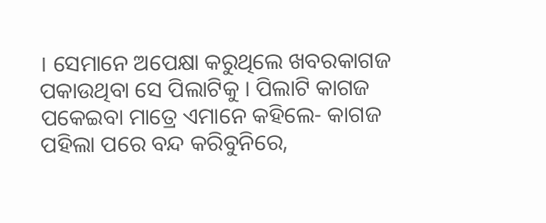। ସେମାନେ ଅପେକ୍ଷା କରୁଥିଲେ ଖବରକାଗଜ ପକାଉଥିବା ସେ ପିଲାଟିକୁ । ପିଲାଟି କାଗଜ ପକେଇବା ମାତ୍ରେ ଏମାନେ କହିଲେ- କାଗଜ ପହିଲା ପରେ ବନ୍ଦ କରିବୁନିରେ,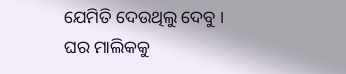ଯେମିତି ଦେଉଥିଲୁ ଦେବୁ ।
ଘର ମାଲିକକୁ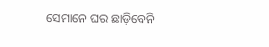ସେମାନେ ଘର ଛାଡ଼ିବେନି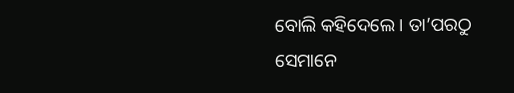ବୋଲି କହିଦେଲେ । ତା’ପରଠୁ ସେମାନେ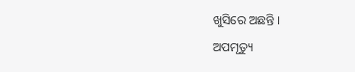ଖୁସିରେ ଅଛନ୍ତି ।
ଅପମୃତ୍ୟୁ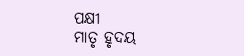ପକ୍ଷୀ
ମାତୃ ହୃଦୟ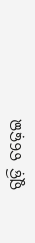ଗୁଡ଼ି ଚଢ଼େଇ